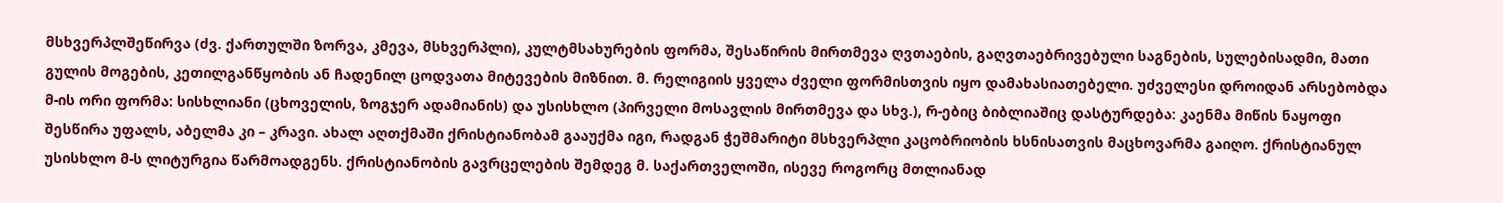მსხვერპლშეწირვა (ძვ. ქართულში ზორვა, კმევა, მსხვერპლი), კულტმსახურების ფორმა, შესაწირის მირთმევა ღვთაების, გაღვთაებრივებული საგნების, სულებისადმი, მათი გულის მოგების, კეთილგანწყობის ან ჩადენილ ცოდვათა მიტევების მიზნით. მ. რელიგიის ყველა ძველი ფორმისთვის იყო დამახასიათებელი. უძველესი დროიდან არსებობდა მ-ის ორი ფორმა: სისხლიანი (ცხოველის, ზოგჯერ ადამიანის) და უსისხლო (პირველი მოსავლის მირთმევა და სხვ.), რ-ებიც ბიბლიაშიც დასტურდება: კაენმა მიწის ნაყოფი შესწირა უფალს, აბელმა კი – კრავი. ახალ აღთქმაში ქრისტიანობამ გააუქმა იგი, რადგან ჭეშმარიტი მსხვერპლი კაცობრიობის ხსნისათვის მაცხოვარმა გაიღო. ქრისტიანულ უსისხლო მ-ს ლიტურგია წარმოადგენს. ქრისტიანობის გავრცელების შემდეგ მ. საქართველოში, ისევე როგორც მთლიანად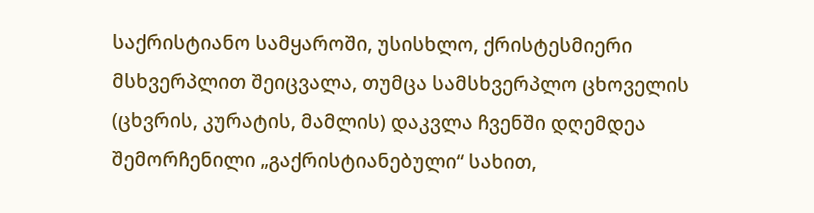საქრისტიანო სამყაროში, უსისხლო, ქრისტესმიერი მსხვერპლით შეიცვალა, თუმცა სამსხვერპლო ცხოველის (ცხვრის, კურატის, მამლის) დაკვლა ჩვენში დღემდეა შემორჩენილი „გაქრისტიანებული“ სახით,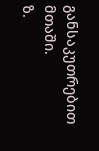განსაკუთრებით მთაში.
ზ.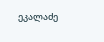ეკალაძე